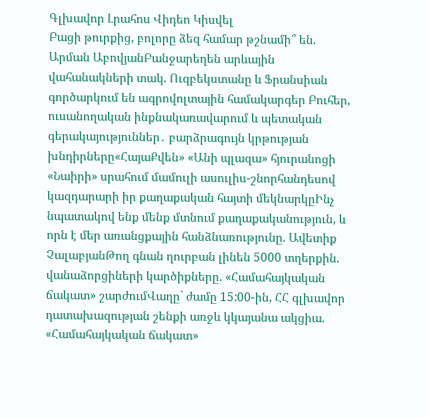Գլխավոր Լրահոս Վիդեո Կիսվել
Բացի թուրքից, բոլորը ձեզ համար թշնամի՞ են. Արման ԱբովյանԲանջարեղեն արևային վահանակների տակ. Ուզբեկստանը և Ֆրանսիան գործարկում են ագրովոլտային համակարգեր Բուհեր, ուսանողական ինքնակառավարում և պետական գերակայություններ․ բարձրագույն կրթության խնդիրները«ՀայաՔվեն» «Անի պլազա» հյուրանոցի «Նաիրի» սրահում մամուլի ասուլիս-շնորհանդեսով կազդարարի իր քաղաքական հայտի մեկնարկըԻնչ նպատակով ենք մենք մտնում քաղաքականություն, և որն է մեր առանցքային հանձնառությունը. Ավետիք ՉալաբյանԹող գնան ղուրբան լինեն 5000 տղերքին. վանաձորցիների կարծիքները. «Համահայկական ճակատ» շարժումՎաղը` ժամը 15:00-ին, ՀՀ գլխավոր դատախազության շենքի առջև կկայանա ակցիա. «Համահայկական ճակատ»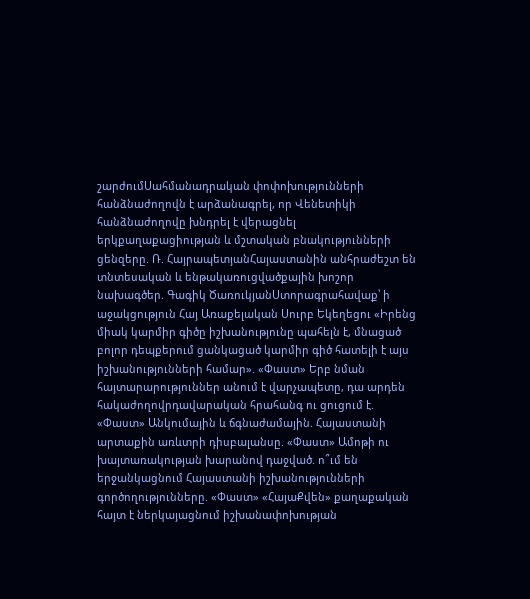շարժումՍահմանադրական փոփոխությունների հանձնաժողովն է արձանագրել, որ Վենետիկի հանձնաժողովը խնդրել է վերացնել երկքաղաքացիության և մշտական բնակությունների ցենզերը. Ռ. ՀայրապետյանՀայաստանին անհրաժեշտ են տնտեսական և ենթակառուցվածքային խոշոր նախագծեր. Գագիկ ԾառուկյանՍտորագրահավաք՝ ի աջակցություն Հայ Առաքելական Սուրբ Եկեղեցու «Իրենց միակ կարմիր գիծը իշխանությունը պահելն է, մնացած բոլոր դեպքերում ցանկացած կարմիր գիծ հատելի է այս իշխանությունների համար». «Փաստ» Երբ նման հայտարարություններ անում է վարչապետը, դա արդեն հակաժողովրդավարական հրահանգ ու ցուցում է. «Փաստ» Անկումային և ճգնաժամային. Հայաստանի արտաքին առևտրի դիսբալանսը. «Փաստ» Ամոթի ու խայտառակության խարանով դաջված. ո՞ւմ են երջանկացնում Հայաստանի իշխանությունների գործողությունները. «Փաստ» «ՀայաՔվեն» քաղաքական հայտ է ներկայացնում իշխանափոխության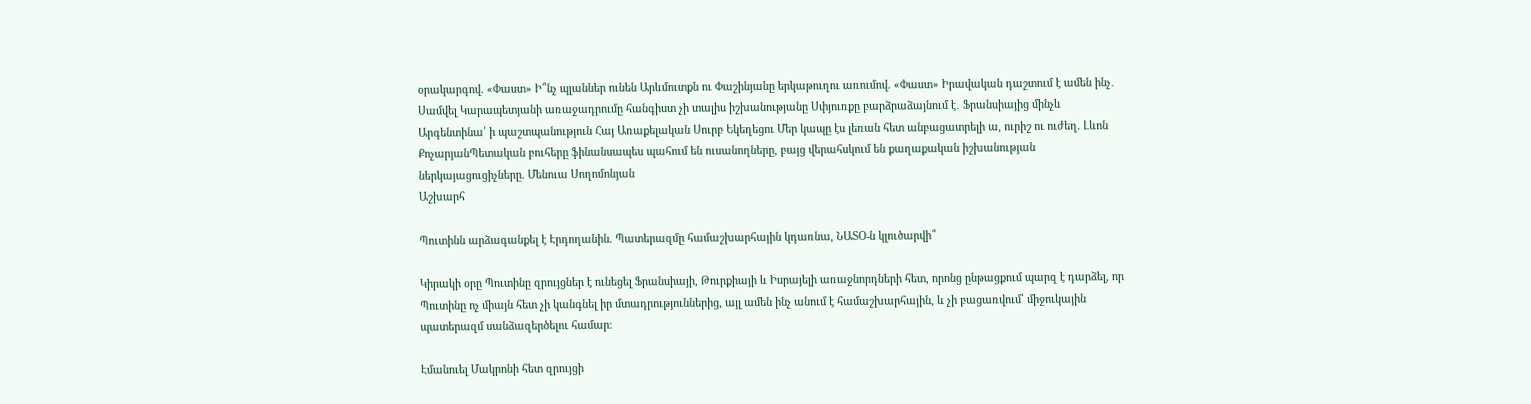օրակարգով. «Փաստ» Ի՞նչ պլաններ ունեն Արևմուտքն ու Փաշինյանը երկաթուղու առումով. «Փաստ» Իրավական դաշտում է ամեն ինչ․ Սամվել Կարապետյանի առաջադրումը հանգիստ չի տալիս իշխանությանը Սփյուռքը բարձրաձայնում է․ Ֆրանսիայից մինչև Արգենտինա՝ ի պաշտպանություն Հայ Առաքելական Սուրբ Եկեղեցու Մեր կապը էս լեռան հետ անբացատրելի ա, ուրիշ ու ուժեղ. Լևոն ՔոչարյանՊետական բուհերը ֆինանսապես պահում են ուսանողները, բայց վերահսկում են քաղաքական իշխանության ներկայացուցիչները. Մենուա Սողոմոնյան
Աշխարհ

Պուտինն արձագանքել է Էրդողանին. Պատերազմը համաշխարհային կդառնա, ՆԱՏՕ-ն կլուծարվի՞

Կիրակի օրը Պուտինը զրույցներ է ունեցել Ֆրանսիայի, Թուրքիայի և Իսրայելի առաջնորդների հետ, որոնց ընթացքում պարզ է դարձել, որ Պուտինը ոչ միայն հետ չի կանգնել իր մտադրություններից, այլ ամեն ինչ անում է համաշխարհային, և չի բացառվում՝ միջուկային պատերազմ սանձազերծելու համար։

Էմանուել Մակրոնի հետ զրույցի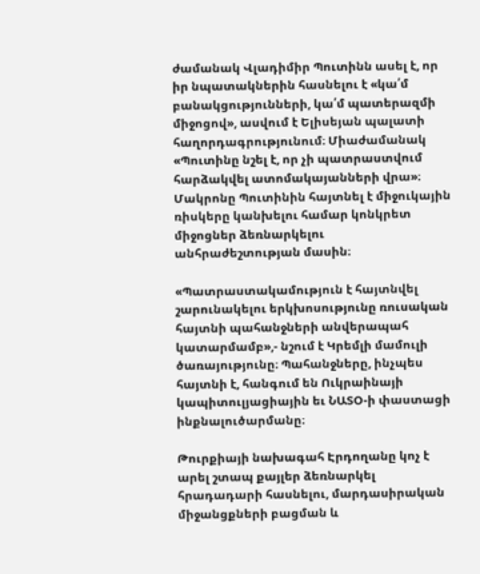ժամանակ Վլադիմիր Պուտինն ասել է, որ իր նպատակներին հասնելու է «կա՛մ բանակցությունների, կա՛մ պատերազմի միջոցով», ասվում է Ելիսեյան պալատի հաղորդագրությունում։ Միաժամանակ «Պուտինը նշել է, որ չի պատրաստվում հարձակվել ատոմակայանների վրա»։ Մակրոնը Պուտինին հայտնել է միջուկային ռիսկերը կանխելու համար կոնկրետ միջոցներ ձեռնարկելու անհրաժեշտության մասին։

«Պատրաստակամություն է հայտնվել շարունակելու երկխոսությունը ռուսական հայտնի պահանջների անվերապահ կատարմամբ»,- նշում է Կրեմլի մամուլի ծառայությունը։ Պահանջները, ինչպես հայտնի է, հանգում են Ուկրաինայի կապիտուլյացիային եւ ՆԱՏՕ-ի փաստացի ինքնալուծարմանը։

Թուրքիայի նախագահ Էրդողանը կոչ է արել շտապ քայլեր ձեռնարկել հրադադարի հասնելու, մարդասիրական միջանցքների բացման և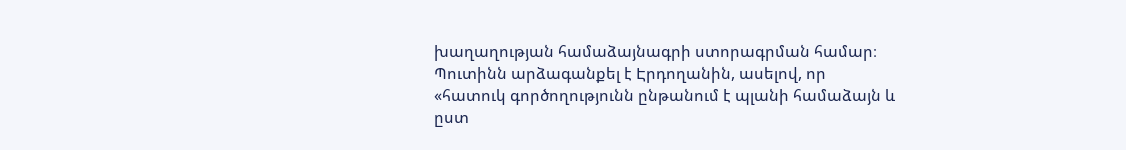խաղաղության համաձայնագրի ստորագրման համար։ Պուտինն արձագանքել է Էրդողանին, ասելով, որ «հատուկ գործողությունն ընթանում է պլանի համաձայն և ըստ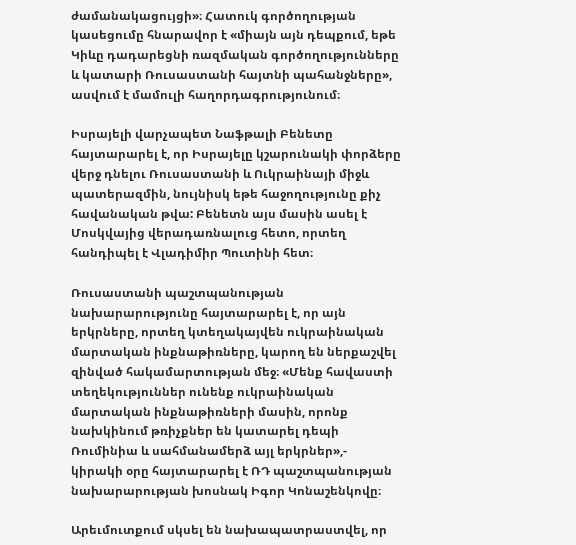ժամանակացույցի»։ Հատուկ գործողության կասեցումը հնարավոր է «միայն այն դեպքում, եթե Կիևը դադարեցնի ռազմական գործողությունները և կատարի Ռուսաստանի հայտնի պահանջները», ասվում է մամուլի հաղորդագրությունում։

Իսրայելի վարչապետ Նաֆթալի Բենետը հայտարարել է, որ Իսրայելը կշարունակի փորձերը վերջ դնելու Ռուսաստանի և Ուկրաինայի միջև պատերազմին, նույնիսկ եթե հաջողությունը քիչ հավանական թվա: Բենետն այս մասին ասել է Մոսկվայից վերադառնալուց հետո, որտեղ հանդիպել է Վլադիմիր Պուտինի հետ։

Ռուսաստանի պաշտպանության նախարարությունը հայտարարել է, որ այն երկրները, որտեղ կտեղակայվեն ուկրաինական մարտական ինքնաթիռները, կարող են ներքաշվել զինված հակամարտության մեջ։ «Մենք հավաստի տեղեկություններ ունենք ուկրաինական մարտական ինքնաթիռների մասին, որոնք նախկինում թռիչքներ են կատարել դեպի Ռումինիա և սահմանամերձ այլ երկրներ»,- կիրակի օրը հայտարարել է ՌԴ պաշտպանության նախարարության խոսնակ Իգոր Կոնաշենկովը։

Արեւմուտքում սկսել են նախապատրաստվել, որ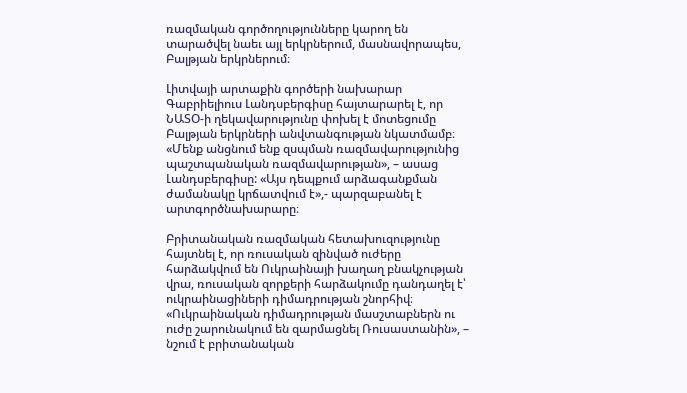ռազմական գործողությունները կարող են տարածվել նաեւ այլ երկրներում, մասնավորապես, Բալթյան երկրներում։

Լիտվայի արտաքին գործերի նախարար Գաբրիելիուս Լանդսբերգիսը հայտարարել է, որ ՆԱՏՕ-ի ղեկավարությունը փոխել է մոտեցումը Բալթյան երկրների անվտանգության նկատմամբ։ «Մենք անցնում ենք զսպման ռազմավարությունից պաշտպանական ռազմավարության», – ասաց Լանդսբերգիսը: «Այս դեպքում արձագանքման ժամանակը կրճատվում է»,- պարզաբանել է արտգործնախարարը։

Բրիտանական ռազմական հետախուզությունը հայտնել է, որ ռուսական զինված ուժերը հարձակվում են Ուկրաինայի խաղաղ բնակչության վրա, ռուսական զորքերի հարձակումը դանդաղել է՝ ուկրաինացիների դիմադրության շնորհիվ։ «Ուկրաինական դիմադրության մասշտաբներն ու ուժը շարունակում են զարմացնել Ռուսաստանին», – նշում է բրիտանական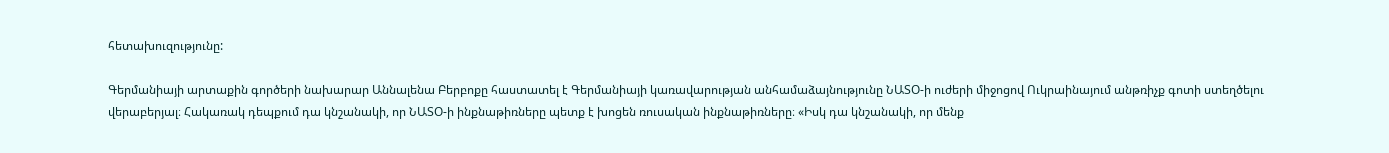հետախուզությունը:

Գերմանիայի արտաքին գործերի նախարար Աննալենա Բերբոքը հաստատել է Գերմանիայի կառավարության անհամաձայնությունը ՆԱՏՕ-ի ուժերի միջոցով Ուկրաինայում անթռիչք գոտի ստեղծելու վերաբերյալ։ Հակառակ դեպքում դա կնշանակի, որ ՆԱՏՕ-ի ինքնաթիռները պետք է խոցեն ռուսական ինքնաթիռները։ «Իսկ դա կնշանակի, որ մենք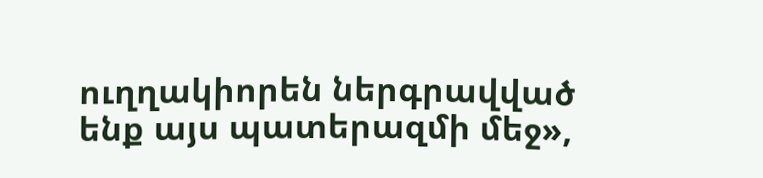ուղղակիորեն ներգրավված ենք այս պատերազմի մեջ»,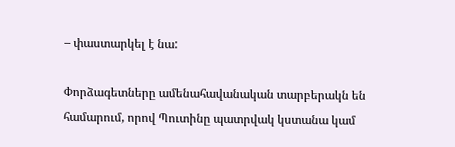– փաստարկել է նա:

Փորձագետները ամենահավանական տարբերակն են համարում, որով Պուտինը պատրվակ կստանա կամ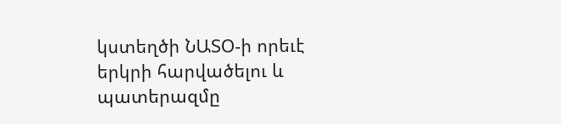կստեղծի ՆԱՏՕ-ի որեւէ երկրի հարվածելու և պատերազմը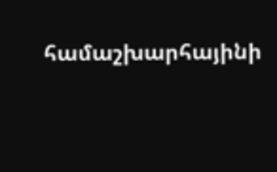համաշխարհայինի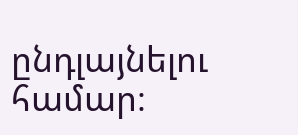ընդլայնելու համար։